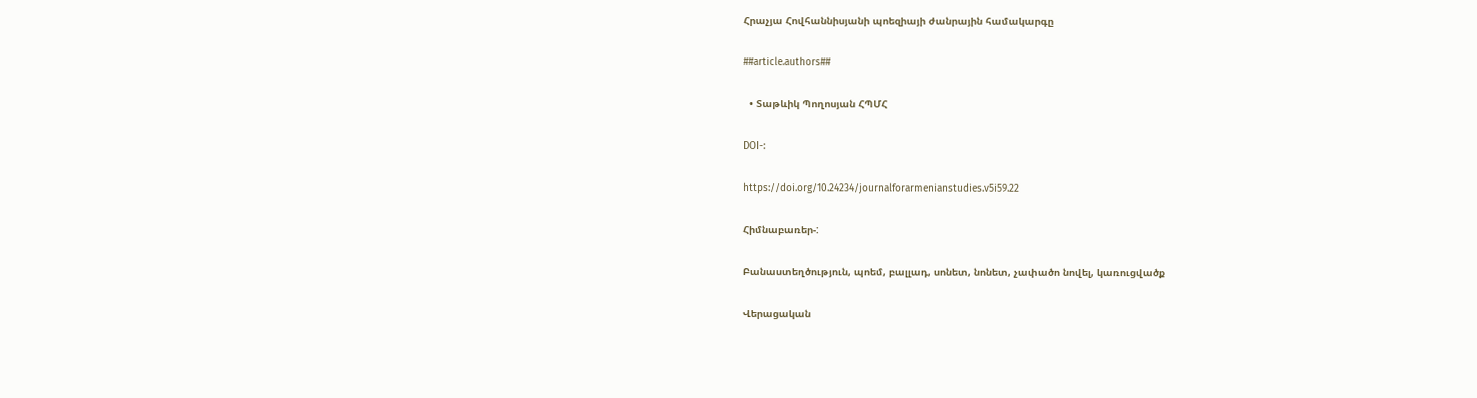Հրաչյա Հովհաննիսյանի պոեզիայի ժանրային համակարգը

##article.authors##

  • Տաթևիկ Պողոսյան ՀՊՄՀ

DOI-:

https://doi.org/10.24234/journalforarmenianstudies.v5i59.22

Հիմնաբառեր-:

Բանաստեղծություն, պոեմ, բալլադ, սոնետ, նոնետ, չափածո նովել, կառուցվածք

Վերացական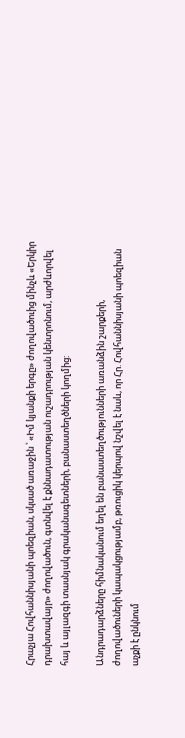Հրաչյա Հովհաննիսյանի պոեզիան, սկսած առաջին ՝ «Իմ կյանքի երգը» ժողովածուից մինչև «Երկիր դրախտավայր» ժողովածուն, գտնվել է քննադատության ուշադրության կենտրոնում, արժևորվել հայ և այլազգի տասնյակ գրականագետների, բանաստեղծների կողմից:

Անդրադարձները հիմնականում եղել են բանաստեղծությունների առանձին շարքերի, ժողովածուների կապակցությամբ, թռուցիկ կերպով նշվել է նաև, որ Հր. Հովհաննիսյանի պոեզիան աչքի է ընկնում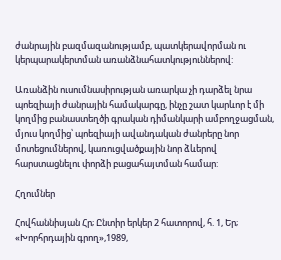ժանրային բազմազանությամբ, պատկերավորման ու կերպարակերտման առանձնահատկություններով:

Առանձին ուսումնասիրության առարկա չի դարձել նրա պոեզիայի ժանրային համակարգը, ինչը շատ կարևոր է մի կողմից բանաստեղծի գրական դիմանկարի ամբողջացման, մյուս կողմից՝ պոեզիայի ավանդական ժանրերը նոր մոտեցումներով, կառուցվածքային նոր ձևերով հարստացնելու փորձի բացահայտման համար:

Հղումներ

Հովհաննիսյան Հր; Ընտիր երկեր 2 հատորով, հ. 1, Եր; «Խորհրդային գրող»,1989,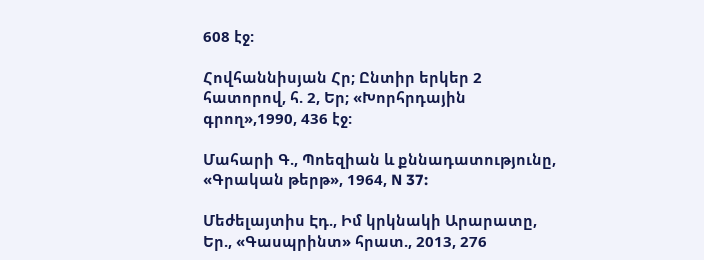608 էջ:

Հովհաննիսյան Հր; Ընտիր երկեր 2 հատորով, հ. 2, Եր; «Խորհրդային գրող»,1990, 436 էջ:

Մահարի Գ., Պոեզիան և քննադատությունը, «Գրական թերթ», 1964, N 37:

Մեժելայտիս Էդ., Իմ կրկնակի Արարատը, Եր., «Գասպրինտ» հրատ., 2013, 276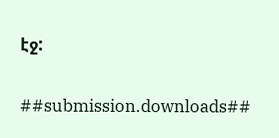էջ:

##submission.downloads##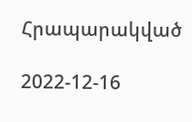Հրապարակված

2022-12-16